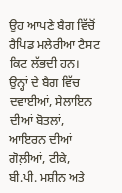ਉਹ ਆਪਣੇ ਬੈਗ ਵਿੱਚੋਂ ਰੈਪਿਡ ਮਲੇਰੀਆ ਟੈਸਟ ਕਿਟ ਲੱਭਦੀ ਹਨ। ਉਨ੍ਹਾਂ ਦੇ ਬੈਗ ਵਿੱਚ ਦਵਾਈਆਂ, ਸੇਲਾਇਨ ਦੀਆਂ ਬੋਤਲਾਂ, ਆਇਰਨ ਦੀਆਂ ਗੋਲ਼ੀਆਂ, ਟੀਕੇ, ਬੀ.ਪੀ. ਮਸ਼ੀਨ ਅਤੇ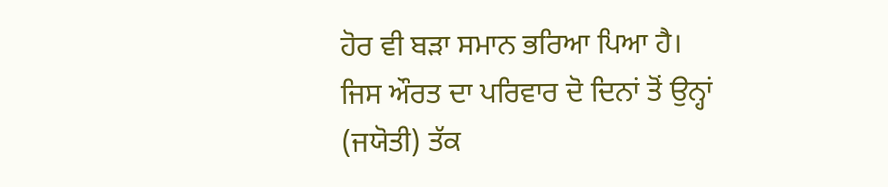ਹੋਰ ਵੀ ਬੜਾ ਸਮਾਨ ਭਰਿਆ ਪਿਆ ਹੈ। ਜਿਸ ਔਰਤ ਦਾ ਪਰਿਵਾਰ ਦੋ ਦਿਨਾਂ ਤੋਂ ਉਨ੍ਹਾਂ (ਜਯੋਤੀ) ਤੱਕ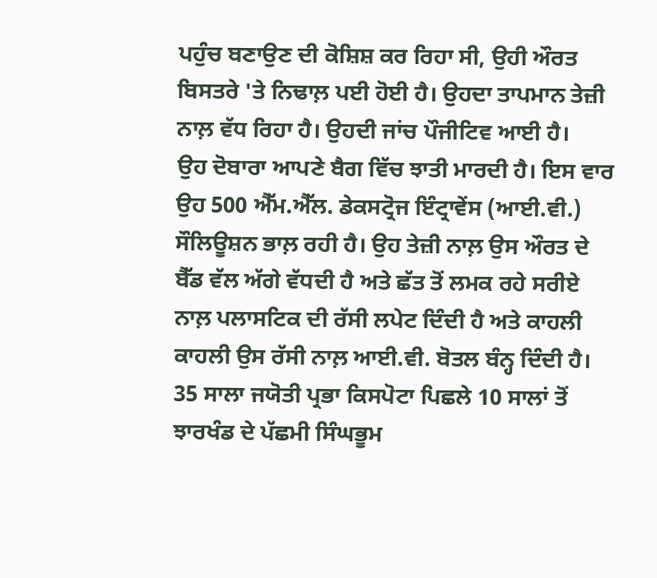ਪਹੁੰਚ ਬਣਾਉਣ ਦੀ ਕੋਸ਼ਿਸ਼ ਕਰ ਰਿਹਾ ਸੀ, ਉਹੀ ਔਰਤ ਬਿਸਤਰੇ 'ਤੇ ਨਿਢਾਲ਼ ਪਈ ਹੋਈ ਹੈ। ਉਹਦਾ ਤਾਪਮਾਨ ਤੇਜ਼ੀ ਨਾਲ਼ ਵੱਧ ਰਿਹਾ ਹੈ। ਉਹਦੀ ਜਾਂਚ ਪੌਜੀਟਿਵ ਆਈ ਹੈ।
ਉਹ ਦੋਬਾਰਾ ਆਪਣੇ ਬੈਗ ਵਿੱਚ ਝਾਤੀ ਮਾਰਦੀ ਹੈ। ਇਸ ਵਾਰ ਉਹ 500 ਐੱਮ.ਐੱਲ. ਡੇਕਸਟ੍ਰੋਜ ਇੰਟ੍ਰਾਵੇਂਸ (ਆਈ.ਵੀ.) ਸੌਲਿਊਸ਼ਨ ਭਾਲ਼ ਰਹੀ ਹੈ। ਉਹ ਤੇਜ਼ੀ ਨਾਲ਼ ਉਸ ਔਰਤ ਦੇ ਬੈੱਡ ਵੱਲ ਅੱਗੇ ਵੱਧਦੀ ਹੈ ਅਤੇ ਛੱਤ ਤੋਂ ਲਮਕ ਰਹੇ ਸਰੀਏ ਨਾਲ਼ ਪਲਾਸਟਿਕ ਦੀ ਰੱਸੀ ਲਪੇਟ ਦਿੰਦੀ ਹੈ ਅਤੇ ਕਾਹਲੀ ਕਾਹਲੀ ਉਸ ਰੱਸੀ ਨਾਲ਼ ਆਈ.ਵੀ. ਬੋਤਲ ਬੰਨ੍ਹ ਦਿੰਦੀ ਹੈ।
35 ਸਾਲਾ ਜਯੋਤੀ ਪ੍ਰਭਾ ਕਿਸਪੋਟਾ ਪਿਛਲੇ 10 ਸਾਲਾਂ ਤੋਂ ਝਾਰਖੰਡ ਦੇ ਪੱਛਮੀ ਸਿੰਘਭੂਮ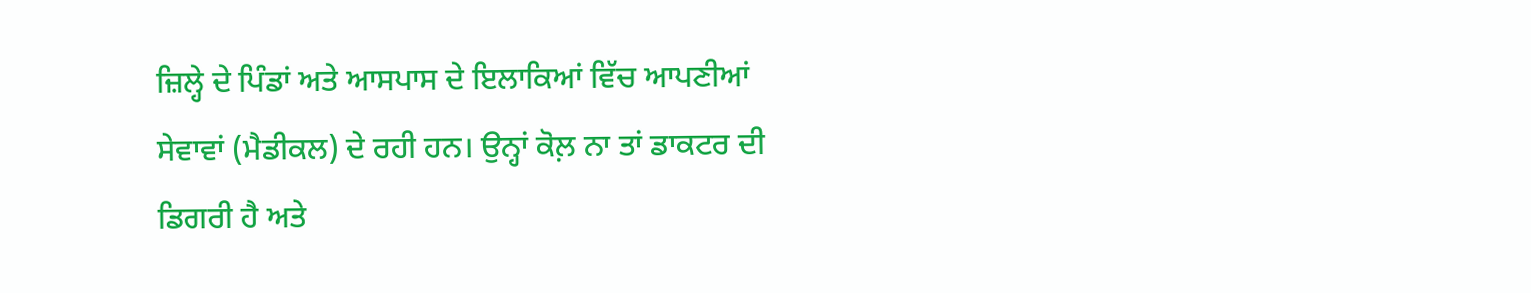ਜ਼ਿਲ੍ਹੇ ਦੇ ਪਿੰਡਾਂ ਅਤੇ ਆਸਪਾਸ ਦੇ ਇਲਾਕਿਆਂ ਵਿੱਚ ਆਪਣੀਆਂ ਸੇਵਾਵਾਂ (ਮੈਡੀਕਲ) ਦੇ ਰਹੀ ਹਨ। ਉਨ੍ਹਾਂ ਕੋਲ਼ ਨਾ ਤਾਂ ਡਾਕਟਰ ਦੀ ਡਿਗਰੀ ਹੈ ਅਤੇ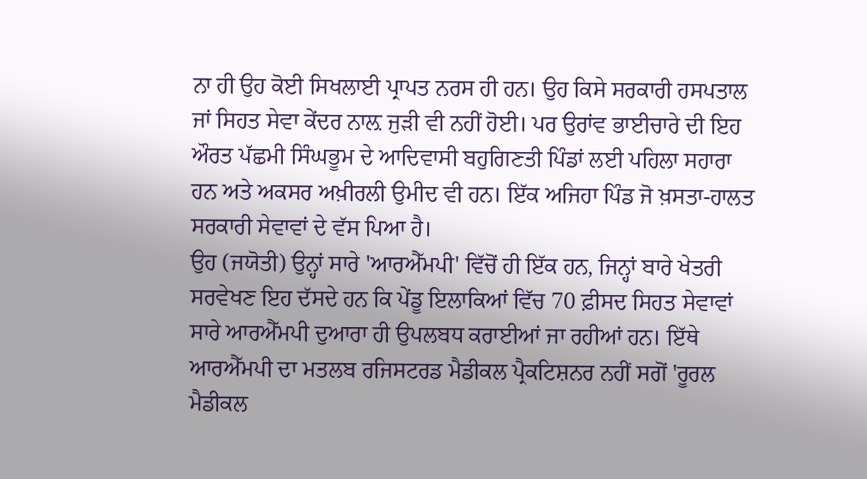ਨਾ ਹੀ ਉਹ ਕੋਈ ਸਿਖਲਾਈ ਪ੍ਰਾਪਤ ਨਰਸ ਹੀ ਹਨ। ਉਹ ਕਿਸੇ ਸਰਕਾਰੀ ਹਸਪਤਾਲ ਜਾਂ ਸਿਹਤ ਸੇਵਾ ਕੇਂਦਰ ਨਾਲ਼ ਜੁੜੀ ਵੀ ਨਹੀਂ ਹੋਈ। ਪਰ ਉਰਾਂਵ ਭਾਈਚਾਰੇ ਦੀ ਇਹ ਔਰਤ ਪੱਛਮੀ ਸਿੰਘਭੂਮ ਦੇ ਆਦਿਵਾਸੀ ਬਹੁਗਿਣਤੀ ਪਿੰਡਾਂ ਲਈ ਪਹਿਲਾ ਸਹਾਰਾ ਹਨ ਅਤੇ ਅਕਸਰ ਅਖ਼ੀਰਲੀ ਉਮੀਦ ਵੀ ਹਨ। ਇੱਕ ਅਜਿਹਾ ਪਿੰਡ ਜੋ ਖ਼ਸਤਾ-ਹਾਲਤ ਸਰਕਾਰੀ ਸੇਵਾਵਾਂ ਦੇ ਵੱਸ ਪਿਆ ਹੈ।
ਉਹ (ਜਯੋਤੀ) ਉਨ੍ਹਾਂ ਸਾਰੇ 'ਆਰਐੱਮਪੀ' ਵਿੱਚੋਂ ਹੀ ਇੱਕ ਹਨ, ਜਿਨ੍ਹਾਂ ਬਾਰੇ ਖੇਤਰੀ ਸਰਵੇਖਣ ਇਹ ਦੱਸਦੇ ਹਨ ਕਿ ਪੇਂਡੂ ਇਲਾਕਿਆਂ ਵਿੱਚ 70 ਫ਼ੀਸਦ ਸਿਹਤ ਸੇਵਾਵਾਂ ਸਾਰੇ ਆਰਐੱਮਪੀ ਦੁਆਰਾ ਹੀ ਉਪਲਬਧ ਕਰਾਈਆਂ ਜਾ ਰਹੀਆਂ ਹਨ। ਇੱਥੇ ਆਰਐੱਮਪੀ ਦਾ ਮਤਲਬ ਰਜਿਸਟਰਡ ਮੈਡੀਕਲ ਪ੍ਰੈਕਟਿਸ਼ਨਰ ਨਹੀਂ ਸਗੋਂ 'ਰੂਰਲ ਮੈਡੀਕਲ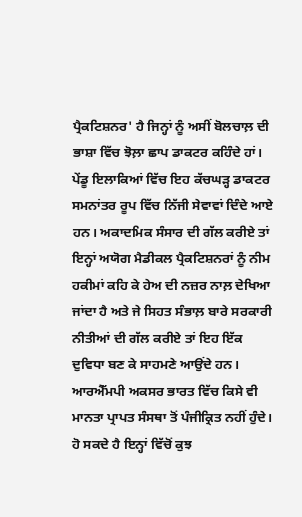ਪ੍ਰੈਕਟਿਸ਼ਨਰ' ਹੈ ਜਿਨ੍ਹਾਂ ਨੂੰ ਅਸੀਂ ਬੋਲਚਾਲ਼ ਦੀ ਭਾਸ਼ਾ ਵਿੱਚ ਝੋਲ਼ਾ ਛਾਪ ਡਾਕਟਰ ਕਹਿੰਦੇ ਹਾਂ। ਪੇਂਡੂ ਇਲਾਕਿਆਂ ਵਿੱਚ ਇਹ ਕੱਚਘੜ੍ਹ ਡਾਕਟਰ ਸਮਨਾਂਤਰ ਰੂਪ ਵਿੱਚ ਨਿੱਜੀ ਸੇਵਾਵਾਂ ਦਿੰਦੇ ਆਏ ਹਨ। ਅਕਾਦਮਿਕ ਸੰਸਾਰ ਦੀ ਗੱਲ ਕਰੀਏ ਤਾਂ ਇਨ੍ਹਾਂ ਅਯੋਗ ਮੈਡੀਕਲ ਪ੍ਰੈਕਟਿਸ਼ਨਰਾਂ ਨੂੰ ਨੀਮ ਹਕੀਮਾਂ ਕਹਿ ਕੇ ਹੇਅ ਦੀ ਨਜ਼ਰ ਨਾਲ਼ ਦੇਖਿਆ ਜਾਂਦਾ ਹੈ ਅਤੇ ਜੇ ਸਿਹਤ ਸੰਭਾਲ਼ ਬਾਰੇ ਸਰਕਾਰੀ ਨੀਤੀਆਂ ਦੀ ਗੱਲ ਕਰੀਏ ਤਾਂ ਇਹ ਇੱਕ ਦੁਵਿਧਾ ਬਣ ਕੇ ਸਾਹਮਣੇ ਆਉਂਦੇ ਹਨ।
ਆਰਐੱਮਪੀ ਅਕਸਰ ਭਾਰਤ ਵਿੱਚ ਕਿਸੇ ਵੀ ਮਾਨਤਾ ਪ੍ਰਾਪਤ ਸੰਸਥਾ ਤੋਂ ਪੰਜੀਕ੍ਰਿਤ ਨਹੀਂ ਹੁੰਦੇ। ਹੋ ਸਕਦੇ ਹੈ ਇਨ੍ਹਾਂ ਵਿੱਚੋਂ ਕੁਝ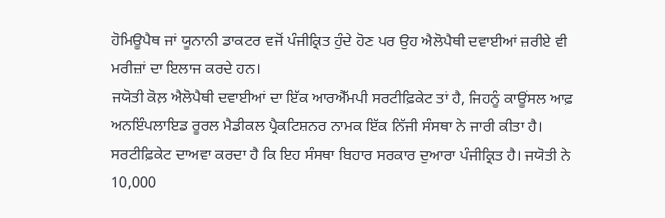ਹੋਮਿਊਪੈਥ ਜਾਂ ਯੂਨਾਨੀ ਡਾਕਟਰ ਵਜੋਂ ਪੰਜੀਕ੍ਰਿਤ ਹੁੰਦੇ ਹੋਣ ਪਰ ਉਹ ਐਲੋਪੈਥੀ ਦਵਾਈਆਂ ਜ਼ਰੀਏ ਵੀ ਮਰੀਜ਼ਾਂ ਦਾ ਇਲਾਜ ਕਰਦੇ ਹਨ।
ਜਯੋਤੀ ਕੋਲ਼ ਐਲੋਪੈਥੀ ਦਵਾਈਆਂ ਦਾ ਇੱਕ ਆਰਐੱਮਪੀ ਸਰਟੀਫ਼ਿਕੇਟ ਤਾਂ ਹੈ, ਜਿਹਨੂੰ ਕਾਊਂਸਲ ਆਫ਼ ਅਨਇੰਪਲਾਇਡ ਰੂਰਲ ਮੈਡੀਕਲ ਪ੍ਰੈਕਟਿਸ਼ਨਰ ਨਾਮਕ ਇੱਕ ਨਿੱਜੀ ਸੰਸਥਾ ਨੇ ਜਾਰੀ ਕੀਤਾ ਹੈ। ਸਰਟੀਫ਼ਿਕੇਟ ਦਾਅਵਾ ਕਰਦਾ ਹੈ ਕਿ ਇਹ ਸੰਸਥਾ ਬਿਹਾਰ ਸਰਕਾਰ ਦੁਆਰਾ ਪੰਜੀਕ੍ਰਿਤ ਹੈ। ਜਯੋਤੀ ਨੇ 10,000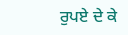ਰੁਪਏ ਦੇ ਕੇ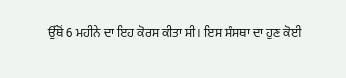ਉੱਥੋਂ 6 ਮਹੀਨੇ ਦਾ ਇਹ ਕੋਰਸ ਕੀਤਾ ਸੀ। ਇਸ ਸੰਸਥਾ ਦਾ ਹੁਣ ਕੋਈ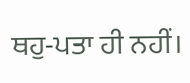ਥਹੁ-ਪਤਾ ਹੀ ਨਹੀਂ।